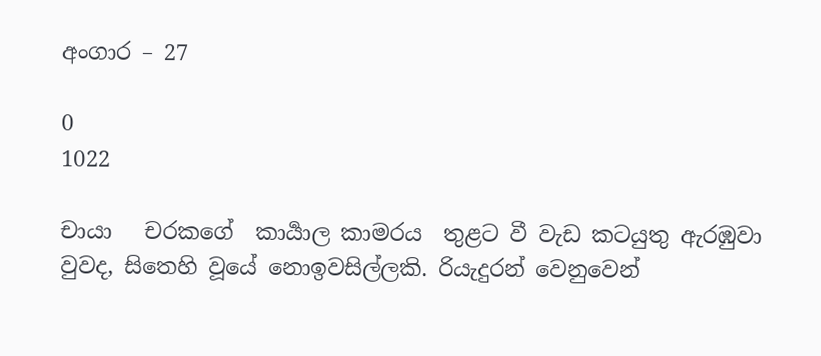අංගාර – 27

0
1022

චායා   චරකගේ  කාර්‍යාල කාමරය  තුළට වී වැඩ කටයුතු ඇරඹුවා වුවද, සිතෙහි වූයේ නොඉවසිල්ලකි. රියැදුරන් වෙනුවෙන්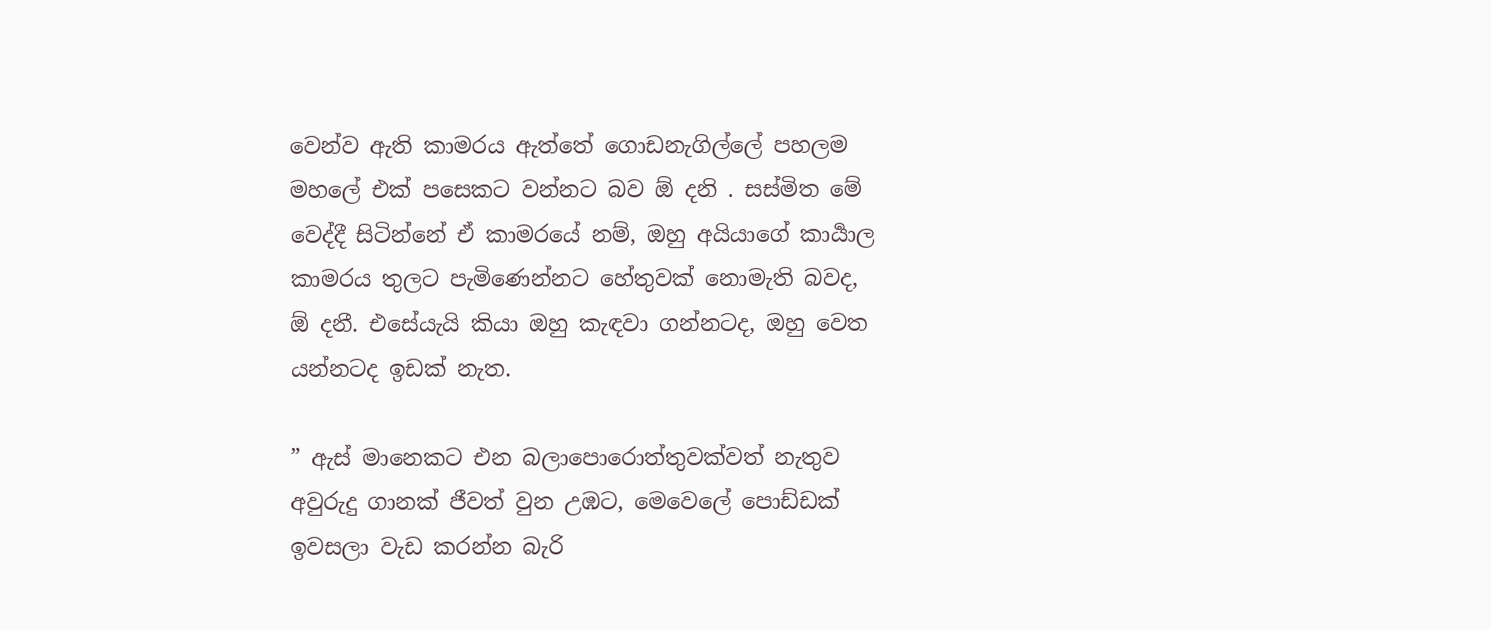වෙන්ව ඇති කාමරය ඇත්තේ ගොඩනැගිල්ලේ පහලම මහලේ එක් පසෙකට වන්නට බව ඕ දනි . සස්මිත මේ වෙද්දී සිටින්නේ ඒ කාමරයේ නම්, ඔහු අයියාගේ කාර්‍යාල කාමරය තුලට පැමිණෙන්නට හේතුවක් නොමැති බවද,  ඕ දනී. එසේයැයි කියා ඔහු කැඳවා ගන්නටද, ඔහු වෙත යන්නටද ඉඩක් නැත.

” ඇස් මානෙකට එන බලාපොරොත්තුවක්වත් නැතුව අවුරුදු ගානක් ජීවත් වුන උඹට, මෙවෙලේ පොඩ්ඩක් ඉවසලා වැඩ කරන්න බැරි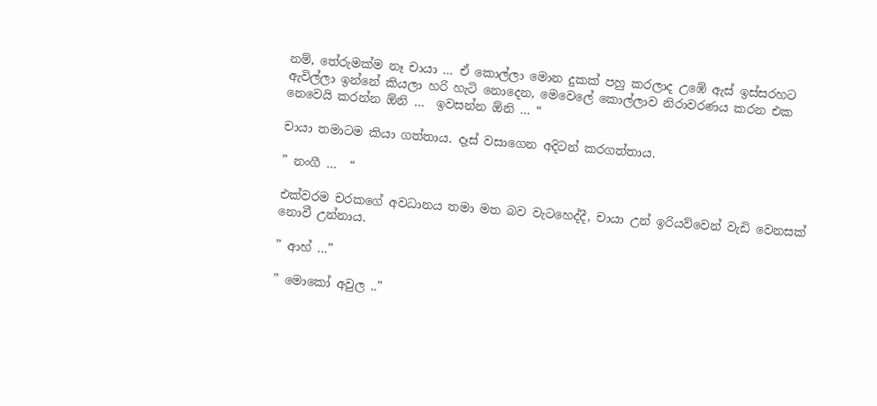නම්, තේරුමක්ම නෑ චායා … ඒ කොල්ලා මොන දුකක් පහු කරලාද උඹේ ඇස් ඉස්සරහට ඇවිල්ලා ඉන්නේ කියලා හරි හැටි නොදෙන, මෙවෙලේ කොල්ලාව නිරාවරණය කරන එක නෙවෙයි කරන්න ඕනි …  ඉවසන්න ඕනි … “

චායා තමාටම කියා ගත්තාය. දෑස් වසාගෙන අදිටන් කරගත්තාය.

” නංගී …  “

එක්වරම චරකගේ අවධානය තමා මත බව වැටහෙද්දී, චායා උන් ඉරියව්වෙන් වැඩි වෙනසක් නොවී උන්නාය.

” ආහ් …”

” මොකෝ අවුල ..”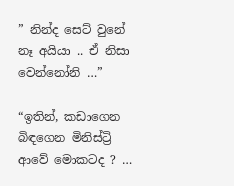” නින්ද සෙට් වුනේ නෑ අයියා .. ඒ නිසා වෙන්නෝනි …”

“ඉතින්, කඩාගෙන බිඳගෙන මිනිස්ට්‍රි ආවේ මොකටද ? …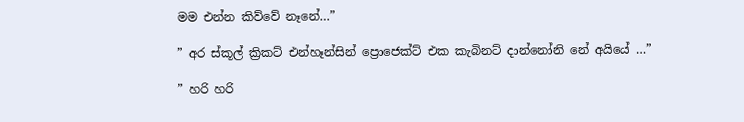මම එන්න කිව්වේ නෑනේ…”

” අර ස්කූල් ක්‍රිකට් එන්හෑන්සින් ප්‍රොජෙක්ට් එක කැබිනට් දාන්නෝනි නේ අයියේ …”

” හරි හරි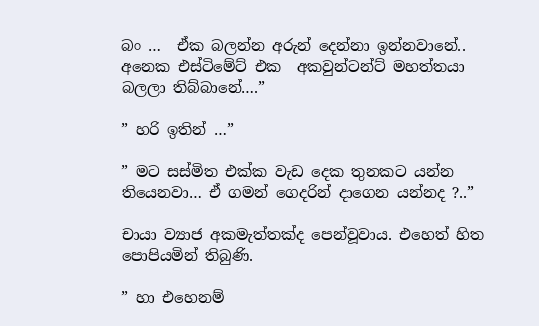බං …  ඒක බලන්න අරුන් දෙන්නා ඉන්නවානේ.. අනෙක එස්ටිමේට් එක  අකවුන්ටන්ට් මහත්තයා බලලා තිබ්බානේ….”

” හරි ඉතින් …”

” මට සස්මිත එක්ක වැඩ දෙක තුනකට යන්න තියෙනවා… ඒ ගමන් ගෙදරින් දාගෙන යන්නද ?..”

චායා ව්‍යාජ අකමැත්තක්ද පෙන්වූවාය. එහෙත් හිත පොපියමින් තිබුණි.

” හා එහෙනම්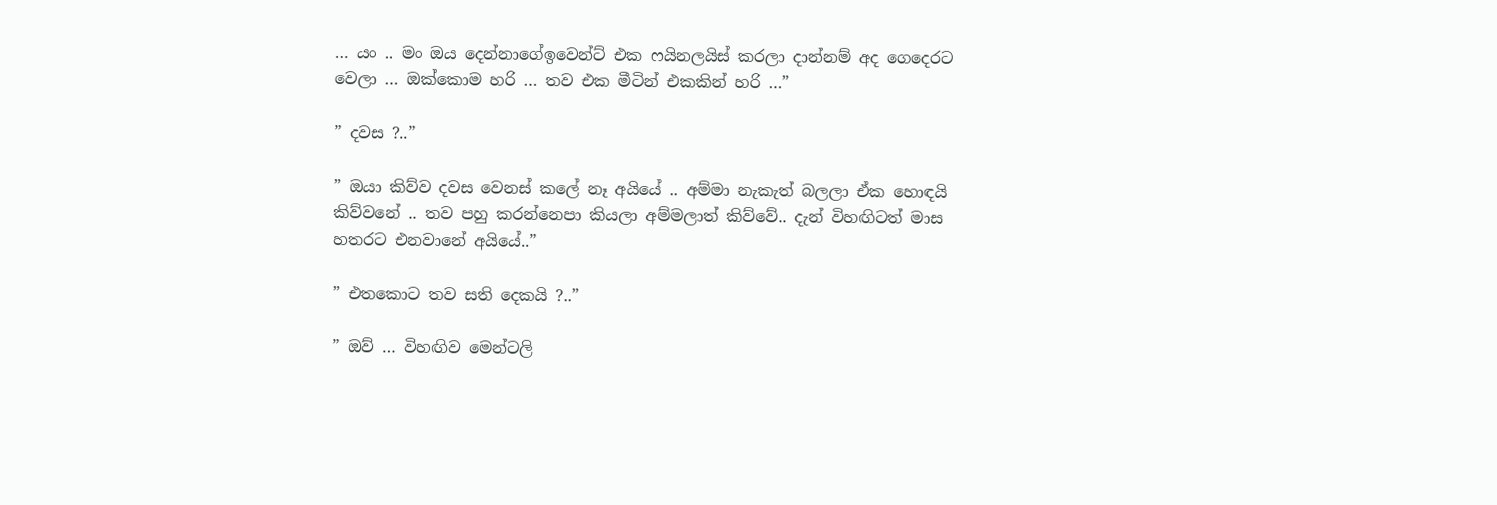… යං .. මං ඔය දෙන්නාගේඉවෙන්ට් එක ෆයිනලයිස් කරලා දාන්නම් අද ගෙදෙරට වෙලා … ඔක්කොම හරි … තව එක මීටින් එකකින් හරි …”

” දවස ?..”

” ඔයා කිව්ව දවස වෙනස් කලේ නෑ අයියේ .. අම්මා නැකැත් බලලා ඒක හොඳයි කිව්වනේ .. තව පහු කරන්නෙපා කියලා අම්මලාත් කිව්වේ.. දැන් විහඟිටත් මාස හතරට එනවානේ අයියේ..”

” එතකොට තව සති දෙකයි ?..”

” ඔව් … විහඟිව මෙන්ටලි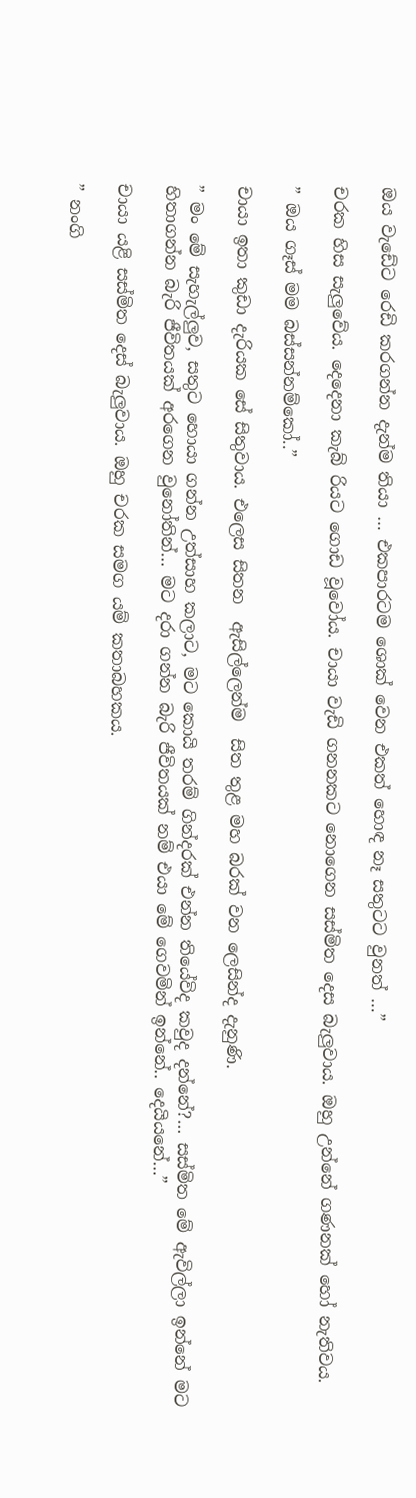ඔය වැඩේට රෙඩි කරගන්න දැන්ම තියා … එකපාරටම ශොක් වෙන එකත් හොඳ නෑ සතුටට වුනත් …”

චරක හිස සැලුවේය. දෙදෙනා කැබ් රියට ගොඩ වූවෝය. චායා වැඩි ගනනකට නොගෙන සස්මිත දෙස බැලුවාය. ඔහු උන්නේ ගණනක් හෝ නැතිවය.

” ඔය ගෑස් මම බස්සන්නම්කෝ..”

චායා ඉතා කුඩා දැරියක සේ සිතුවාය. එලෙස සිතන  ඇසිල්ලෙන්ම  සිත තුළ මහ බරක් වන ලෙසින්ද දැනුණි.

” මං මේ සැහැල්ලුව, සතුට හොයා ගන්න උත්සාහ කලාට, මට කොයි තරම් ගින්දරක් එන්න තියේවිද කවුද දන්නේ?… සස්මිත මේ ඇවිල්ලා ඉන්නේ මට හිතාගන්න බැරි ජීවිතයක් අරගෙන වුනෝතින්… මට දරා ගන්න බැරි ජීවිතයක් නම් එයා මේ ගෙවමින් ඉන්නේ.. දෙයියනේ…”

චායා යළි සස්මිත දෙස් බැලුවාය. ඔහු චරක සමග යම් කතාබහකය.

” නංගි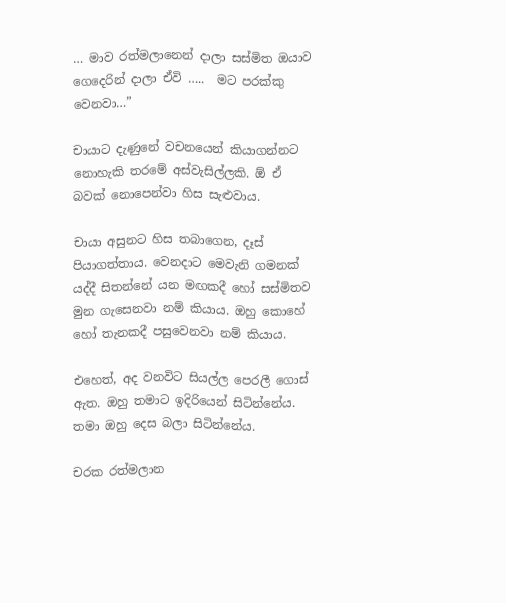… මාව රත්මලානෙන් දාලා සස්මිත ඔයාව ගෙදෙරින් දාලා ඒවි …..  මට පරක්කු වෙනවා…”

චායාට දැණුනේ වචනයෙන් කියාගන්නට නොහැකි තරමේ අස්වැසිල්ලකි. ඕ ඒ බවක් නොපෙන්වා හිස සැළුවාය.

චායා අසුනට හිස තබාගෙන, දෑස් පියාගත්තාය. වෙනදාට මෙවැනි ගමනක් යද්දී සිතන්නේ යන මඟකදී හෝ සස්මිතව මුන ගැසෙනවා නම් කියාය. ඔහු කොහේ හෝ තැනකදී පසුවෙනවා නම් කියාය.

එහෙත්, අද වනවිට සියල්ල පෙරලී ගොස් ඇත. ඔහු තමාට ඉදිරියෙන් සිටින්නේය. තමා ඔහු දෙස බලා සිටින්නේය.

චරක රත්මලාන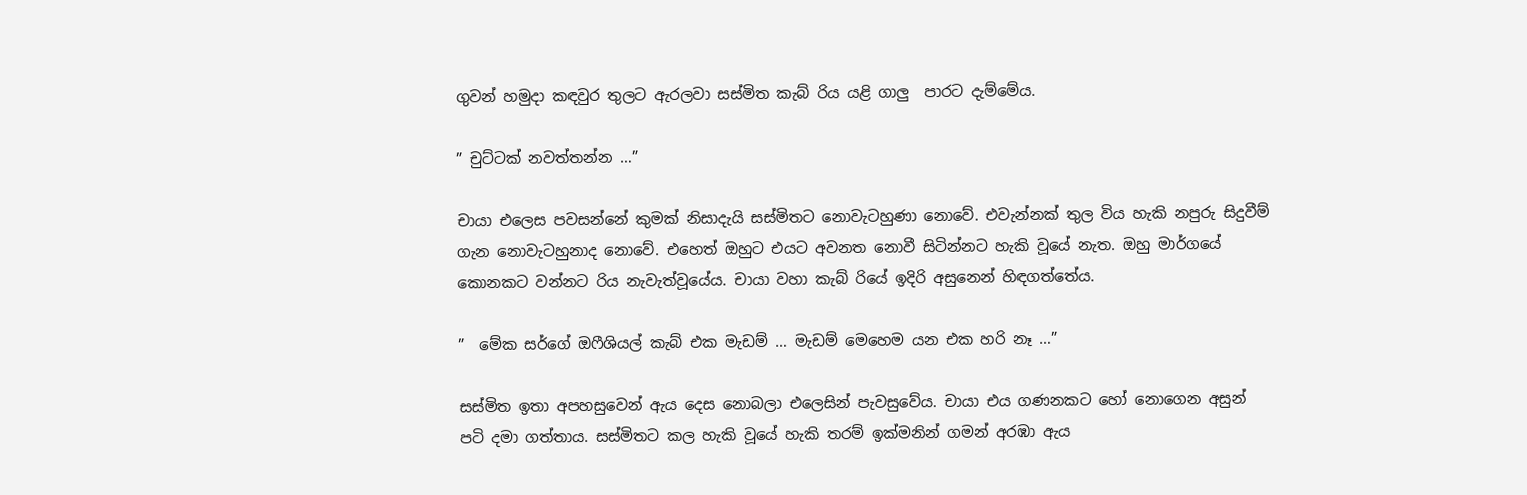ගුවන් හමුදා කඳවුර තුලට ඇරලවා සස්මිත කැබ් රිය යළි ගාලු  පාරට දැම්මේය.

” චුට්ටක් නවත්තන්න …”

චායා එලෙස පවසන්නේ කුමක් නිසාදැයි සස්මිතට නොවැටහුණා නොවේ. එවැන්නක් තුල විය හැකි නපුරු සිදුවීම් ගැන නොවැටහුනාද නොවේ. එහෙත් ඔහුට එයට අවනත නොවී සිටින්නට හැකි වූයේ නැත. ඔහු මාර්ගයේ කොනකට වන්නට රිය නැවැත්වූයේය. චායා වහා කැබ් රියේ ඉදිරි අසුනෙන් හිඳගත්තේය.

”  මේක සර්ගේ ඔෆීශියල් කැබ් එක මැඩම් … මැඩම් මෙහෙම යන එක හරි නෑ …”

සස්මිත ඉතා අපහසුවෙන් ඇය දෙස නොබලා එලෙසින් පැවසුවේය. චායා එය ගණනකට හෝ නොගෙන අසුන් පටි දමා ගත්තාය. සස්මිතට කල හැකි වූයේ හැකි තරම් ඉක්මනින් ගමන් අරඹා ඇය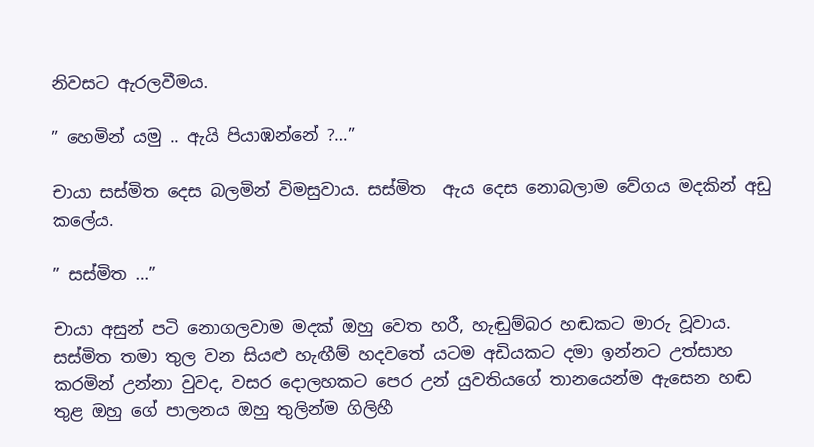නිවසට ඇරලවීමය.

” හෙමින් යමු .. ඇයි පියාඹන්නේ ?…”

චායා සස්මිත දෙස බලමින් විමසුවාය. සස්මිත  ඇය දෙස නොබලාම වේගය මදකින් අඩු කලේය.

” සස්මිත …”

චායා අසුන් පටි නොගලවාම මදක් ඔහු වෙත හරී, හැඬුම්බර හඬකට මාරු වූවාය. සස්මිත තමා තුල වන සියළු හැඟීම් හදවතේ යටම අඩියකට දමා ඉන්නට උත්සාහ කරමින් උන්නා වුවද, වසර දොලහකට පෙර උන් යුවතියගේ තානයෙන්ම ඇසෙන හඬ තුළ ඔහු ගේ පාලනය ඔහු තුලින්ම ගිලිහී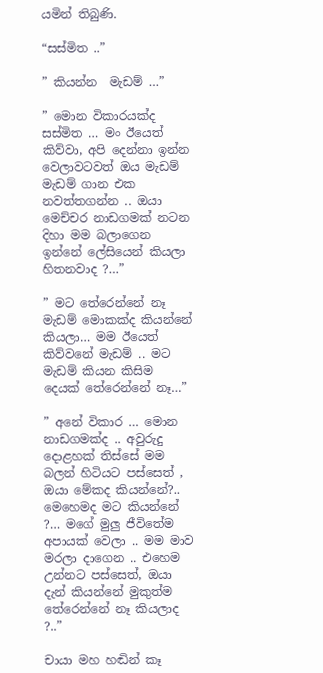යමින් තිබුණි.

“සස්මිත ..”

” කියන්න  මැඩම් …”

” මොන විකාරයක්ද සස්මිත … මං ඊයෙත් කිව්වා, අපි දෙන්නා ඉන්න වෙලාවටවත් ඔය මැඩම් මැඩම් ගාන එක නවත්තගන්න .. ඔයා මෙච්චර නාඩගමක් නටන දිහා මම බලාගෙන ඉන්නේ ලේසියෙන් කියලා හිතනවාද ?…”

” මට තේරෙන්නේ නෑ මැඩම් මොකක්ද කියන්නේ කියලා… මම ඊයෙත් කිව්වනේ මැඩම් .. මට මැඩම් කියන කිසිම දෙයක් තේරෙන්නේ නෑ…”

” අනේ විකාර … මොන නාඩගමක්ද .. අවුරුදු දොළහක් තිස්සේ මම බලන් හිටියට පස්සෙත් , ඔයා මේකද කියන්නේ?.. මෙහෙමද මට කියන්නේ ?… මගේ මුලු ජීවිතේම අපායක් වෙලා .. මම මාව මරලා දාගෙන .. එහෙම උන්නට පස්සෙත්, ඔයා දැන් කියන්නේ මුකුත්ම තේරෙන්නේ නෑ කියලාද ?..”

චායා මහ හඬින් කෑ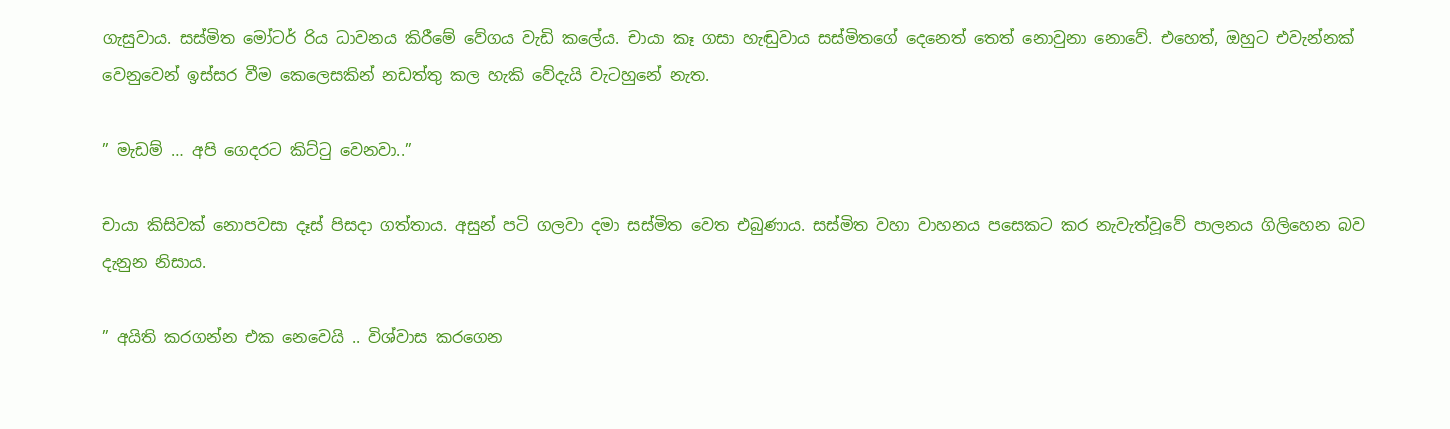ගැසුවාය. සස්මිත මෝටර් රිය ධාවනය කිරීමේ වේගය වැඩි කලේය. චායා කෑ ගසා හැඬුවාය සස්මිතගේ දෙනෙත් තෙත් නොවුනා නොවේ. එහෙත්, ඔහුට එවැන්නක් වෙනුවෙන් ඉස්සර වීම කෙලෙසකින් නඩත්තු කල හැකි වේදැයි වැටහුනේ නැත.

” මැඩම් … අපි ගෙදරට කිට්ටු වෙනවා..”

චායා කිසිවක් නොපවසා දෑස් පිසදා ගත්තාය. අසුන් පටි ගලවා දමා සස්මිත වෙත එබුණාය. සස්මිත වහා වාහනය පසෙකට කර නැවැත්වූවේ පාලනය ගිලිහෙන බව දැනුන නිසාය.

” අයිති කරගන්න එක නෙවෙයි .. විශ්වාස කරගෙන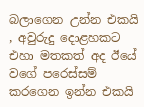බලාගෙන උන්න එකයි , අවුරුදු දොළහකට එහා මතකත් අද ඊයේ වගේ පරෙස්සම් කරගෙන ඉන්න එකයි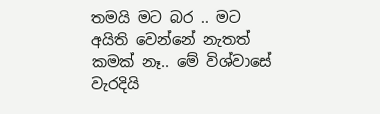තමයි මට බර .. මට අයිති වෙන්නේ නැතත් කමක් නෑ.. මේ විශ්වාසේ වැරදියි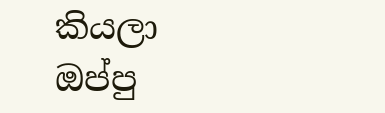කියලා ඔප්පු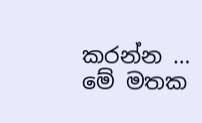කරන්න … මේ මතක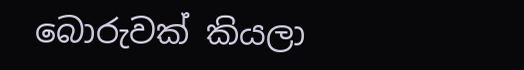බොරුවක් කියලා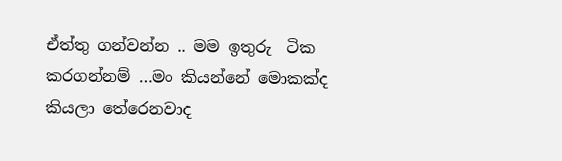ඒත්තු ගන්වන්න .. මම ඉතුරු  ටික කරගන්නම් …මං කියන්නේ මොකක්ද කියලා තේරෙනවාද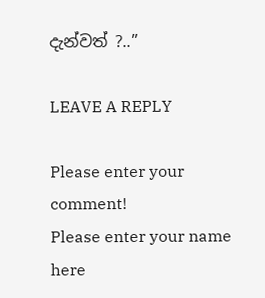දැන්වත් ?..”

LEAVE A REPLY

Please enter your comment!
Please enter your name here